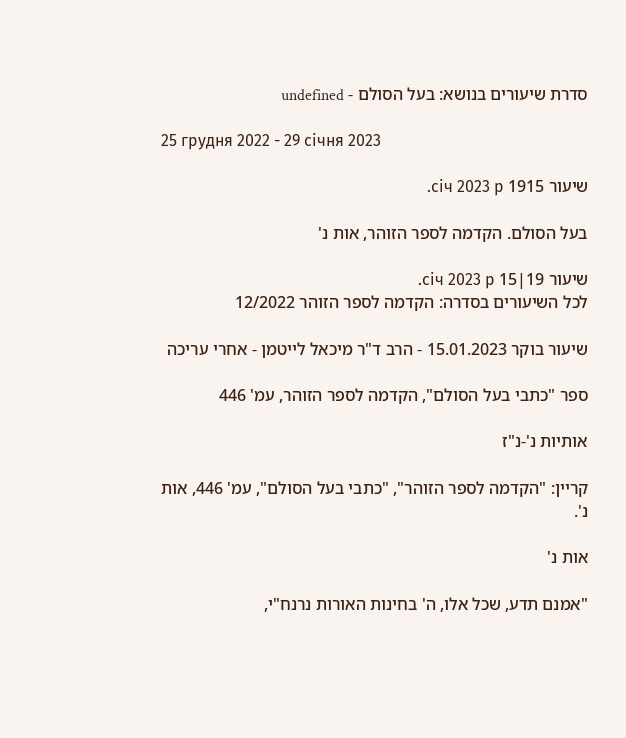סדרת שיעורים בנושא: בעל הסולם - undefined

25 грудня 2022 - 29 січня 2023

שיעור 1915 січ 2023 р.

בעל הסולם. הקדמה לספר הזוהר, אות נ'

שיעור 19|15 січ 2023 р.
לכל השיעורים בסדרה: הקדמה לספר הזוהר 12/2022

שיעור בוקר 15.01.2023 - הרב ד"ר מיכאל לייטמן - אחרי עריכה

ספר "כתבי בעל הסולם", הקדמה לספר הזוהר, עמ' 446

אותיות נ'-נ"ז

קריין: "הקדמה לספר הזוהר", "כתבי בעל הסולם", עמ' 446, אות נ'.

אות נ'

"אמנם תדע, שכל אלו, ה' בחינות האורות נרנח"י,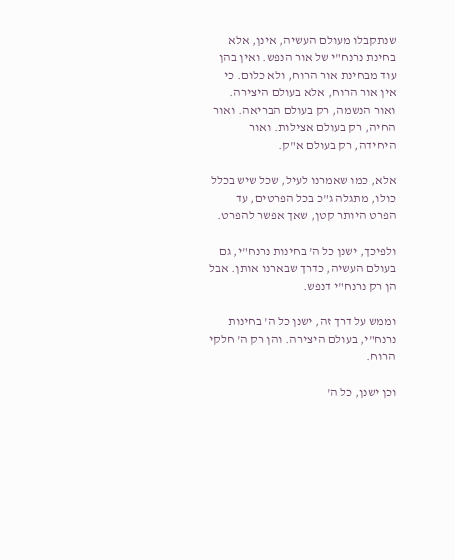שנתקבלו מעולם העשיה, אינן, אלא בחינת נרנח"י של אור הנפש. ואין בהן עוד מבחינת אור הרוח, ולא כלום. כי אין אור הרוח, אלא בעולם היצירה. ואור הנשמה, רק בעולם הבריאה. ואור החיה, רק בעולם אצילות. ואור היחידה, רק בעולם א"ק.

אלא, כמו שאמרנו לעיל, שכל שיש בכלל כולו, מתגלה ג"כ בכל הפרטים, עד הפרט היותר קטן, שאך אפשר להפרט.

ולפיכך, ישנן כל ה' בחינות נרנח"י, גם בעולם העשיה, כדרך שבארנו אותן. אבל הן רק נרנח"י דנפש.

וממש על דרך זה, ישנן כל ה' בחינות נרנח"י, בעולם היצירה. והן רק ה' חלקי הרוח.

וכן ישנן, כל ה'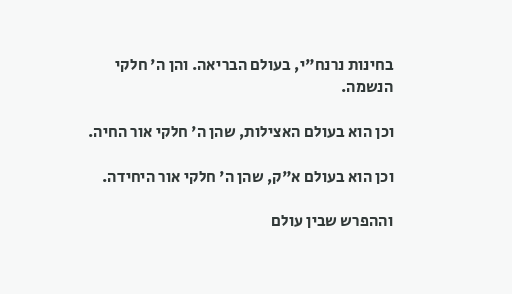בחינות נרנח"י, בעולם הבריאה. והן ה' חלקי הנשמה.

וכן הוא בעולם האצילות, שהן ה' חלקי אור החיה.

וכן הוא בעולם א"ק, שהן ה' חלקי אור היחידה.

וההפרש שבין עולם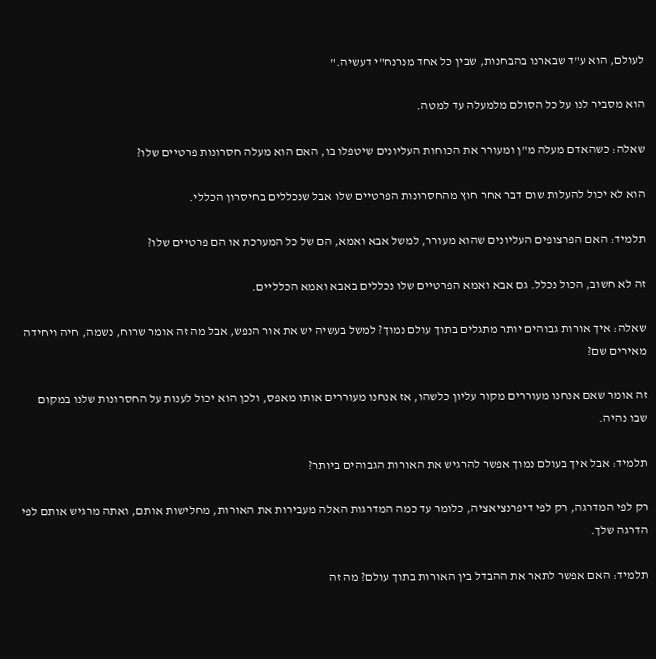לעולם, הוא ע"ד שבארנו בהבחנות, שבין כל אחד מנרנח"י דעשיה."

הוא מסביר לנו על כל הסולם מלמעלה עד למטה.

שאלה: כשהאדם מעלה מ"ן ומעורר את הכוחות העליונים שיטפלו בו, האם הוא מעלה חסרונות פרטיים שלו?

הוא לא יכול להעלות שום דבר אחר חוץ מהחסרונות הפרטיים שלו אבל שנכללים בחיסרון הכללי.

תלמיד: האם הפרצופים העליונים שהוא מעורר, למשל אבא ואמא, הם של כל המערכת או הם פרטיים שלו?

זה לא חשוב, הכול נכלל. גם אבא ואמא הפרטיים שלו נכללים באבא ואמא הכלליים.

שאלה: איך אורות גבוהים יותר מתגלים בתוך עולם נמוך? למשל בעשיה יש את אור הנפש, אבל מה זה אומר שרוח, נשמה, חיה ויחידה מאירים שם?

זה אומר שאם אנחנו מעוררים מקור עליון כלשהו, אז אנחנו מעוררים אותו מאפס, ולכן הוא יכול לענות על החסרונות שלנו במקום שבו נהיה.

תלמיד: אבל איך בעולם נמוך אפשר להרגיש את האורות הגבוהים ביותר?

רק לפי המדרגה, רק לפי דיפרנציאציה, כלומר עד כמה המדרגות האלה מעבירות את האורות, מחלישות אותם, ואתה מרגיש אותם לפי הדרגה שלך.

תלמיד: האם אפשר לתאר את ההבדל בין האורות בתוך עולם? מה זה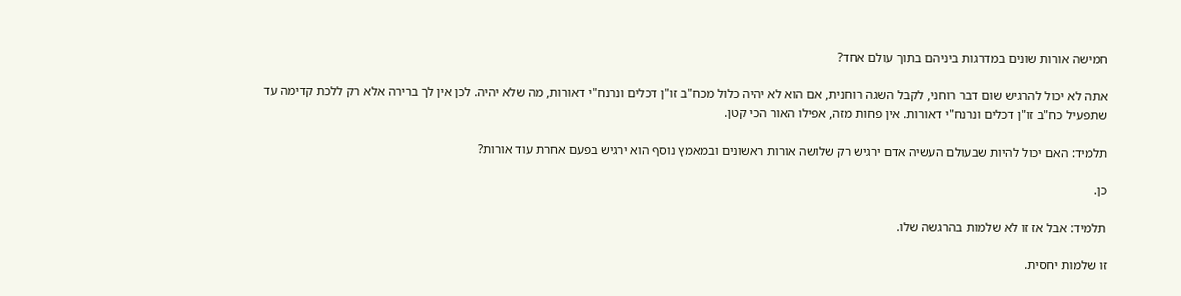חמישה אורות שונים במדרגות ביניהם בתוך עולם אחד?

אתה לא יכול להרגיש שום דבר רוחני, לקבל השגה רוחנית, אם הוא לא יהיה כלול מכח"ב זו"ן דכלים ונרנח"י דאורות, מה שלא יהיה. לכן אין לך ברירה אלא רק ללכת קדימה עד שתפעיל כח"ב זו"ן דכלים ונרנח"י דאורות. אין פחות מזה, אפילו האור הכי קטן.

תלמיד: האם יכול להיות שבעולם העשיה אדם ירגיש רק שלושה אורות ראשונים ובמאמץ נוסף הוא ירגיש בפעם אחרת עוד אורות?

כן.

תלמיד: אבל אז זו לא שלמות בהרגשה שלו.

זו שלמות יחסית.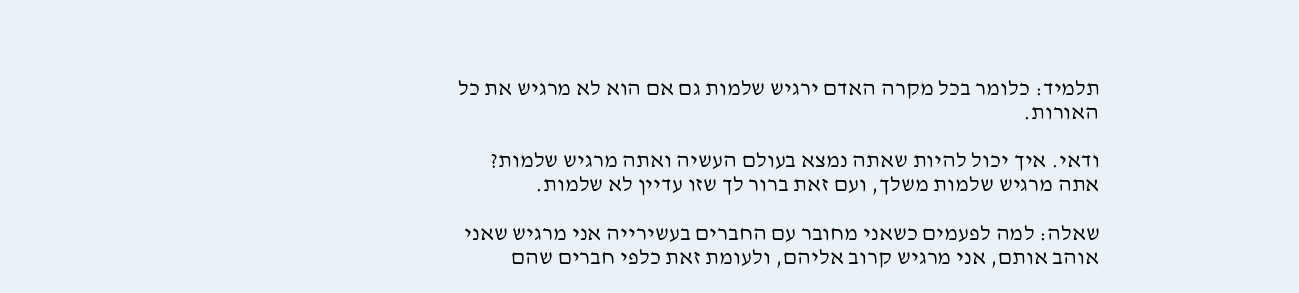תלמיד: כלומר בכל מקרה האדם ירגיש שלמות גם אם הוא לא מרגיש את כל האורות.

ודאי. איך יכול להיות שאתה נמצא בעולם העשיה ואתה מרגיש שלמות? אתה מרגיש שלמות משלך, ועם זאת ברור לך שזו עדיין לא שלמות.

שאלה: למה לפעמים כשאני מחובר עם החברים בעשירייה אני מרגיש שאני אוהב אותם, אני מרגיש קרוב אליהם, ולעומת זאת כלפי חברים שהם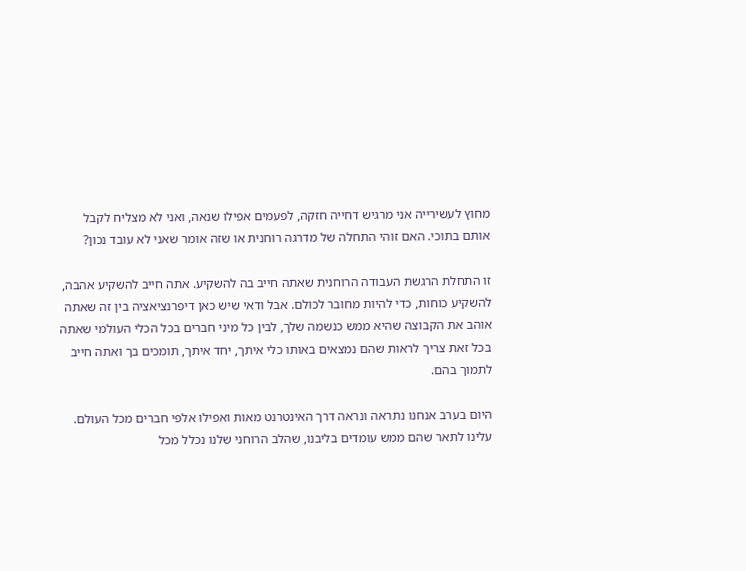מחוץ לעשירייה אני מרגיש דחייה חזקה, לפעמים אפילו שנאה, ואני לא מצליח לקבל אותם בתוכי. האם זוהי התחלה של מדרגה רוחנית או שזה אומר שאני לא עובד נכון?

זו התחלת הרגשת העבודה הרוחנית שאתה חייב בה להשקיע. אתה חייב להשקיע אהבה, להשקיע כוחות, כדי להיות מחובר לכולם. אבל ודאי שיש כאן דיפרנציאציה בין זה שאתה אוהב את הקבוצה שהיא ממש כנשמה שלך, לבין כל מיני חברים בכל הכלי העולמי שאתה בכל זאת צריך לראות שהם נמצאים באותו כלי איתך, יחד איתך, תומכים בך ואתה חייב לתמוך בהם.

היום בערב אנחנו נתראה ונראה דרך האינטרנט מאות ואפילו אלפי חברים מכל העולם. עלינו לתאר שהם ממש עומדים בליבנו, שהלב הרוחני שלנו נכלל מכל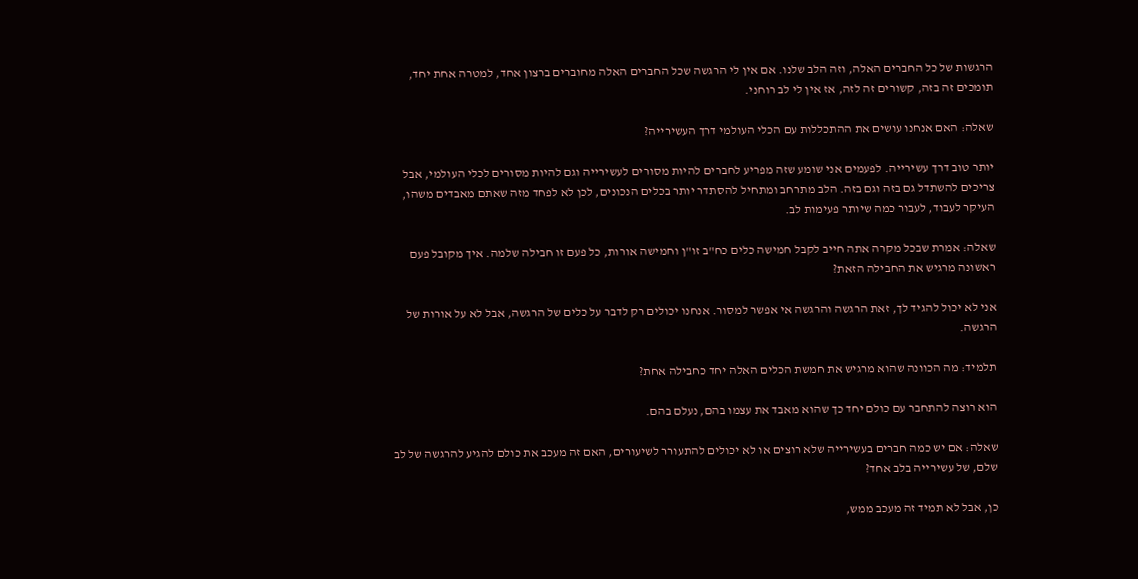הרגשות של כל החברים האלה, וזה הלב שלנו. אם אין לי הרגשה שכל החברים האלה מחוברים ברצון אחד, למטרה אחת יחד, תומכים זה בזה, קשורים זה לזה, אז אין לי לב רוחני.

שאלה: האם אנחנו עושים את ההתכללות עם הכלי העולמי דרך העשירייה?

יותר טוב דרך עשירייה. לפעמים אני שומע שזה מפריע לחברים להיות מסורים לעשירייה וגם להיות מסורים לכלי העולמי, אבל צריכים להשתדל גם בזה וגם בזה. הלב מתרחב ומתחיל להסתדר יותר בכלים הנכונים, לכן לא לפחד מזה שאתם מאבדים משהו, העיקר לעבוד, לעבור כמה שיותר פעימות לב.

שאלה: אמרת שבכל מקרה אתה חייב לקבל חמישה כלים כח"ב זו"ן וחמישה אורות, כל פעם זו חבילה שלמה. איך מקובל פעם ראשונה מרגיש את החבילה הזאת?

אני לא יכול להגיד לך, זאת הרגשה והרגשה אי אפשר למסור. אנחנו יכולים רק לדבר על כלים של הרגשה, אבל לא על אורות של הרגשה.

תלמיד: מה הכוונה שהוא מרגיש את חמשת הכלים האלה יחד כחבילה אחת?

הוא רוצה להתחבר עם כולם יחד כך שהוא מאבד את עצמו בהם, נעלם בהם.

שאלה: אם יש כמה חברים בעשירייה שלא רוצים או לא יכולים להתעורר לשיעורים, האם זה מעכב את כולם להגיע להרגשה של לב שלם, של עשירייה בלב אחד?

כן, אבל לא תמיד זה מעכב ממש,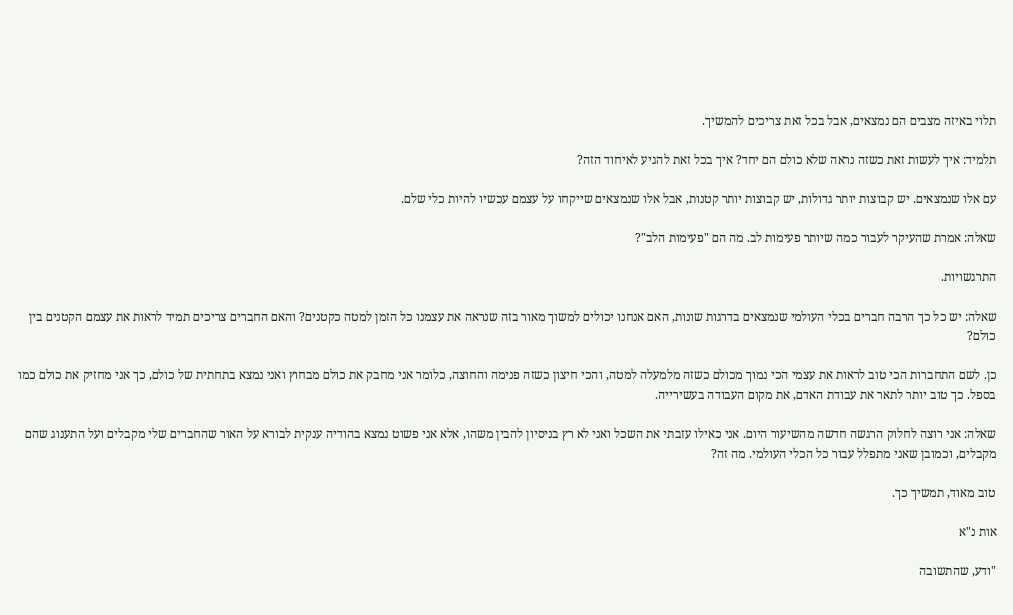תלוי באיזה מצבים הם נמצאים, אבל בכל זאת צריכים להמשיך.

תלמיד: איך לעשות זאת כשזה נראה שלא כולם הם יחד? איך בכל זאת להגיע לאיחוד הזה?

עם אלו שנמצאים. יש קבוצות יותר גדולות, יש קבוצות יותר קטנות, אבל אלו שנמצאים שייקחו על עצמם עכשיו להיות כלי שלם.

שאלה: אמרת שהעיקר לעבור כמה שיותר פעימות לב. מה הם "פעימות הלב"?

התרגשויות.

שאלה: יש כל כך הרבה חברים בכלי העולמי שנמצאים בדרגות שונות, האם אנחנו יכולים למשוך מאור בזה שנראה את עצמנו כל הזמן למטה כקטנים? והאם החברים צריכים תמיד לראות את עצמם הקטנים בין כולם?

כן. לשם התחברות הכי טוב לראות את עצמי הכי נמוך מכולם כשזה מלמעלה למטה, והכי חיצון כשזה פנימה והחוצה, כלומר אני מחבק את כולם מבחוץ ואני נמצא בתחתית של כולם, כך אני מחזיק את כולם כמו בספל. כך טוב יותר לתאר את עבודת האדם, את מקום העבודה בעשירייה.

שאלה: אני רוצה לחלוק הרגשה חדשה מהשיעור היום. אני כאילו עזבתי את השכל ואני לא רץ בניסיון להבין משהו, אלא אני פשוט נמצא בהודיה ענקית לבורא על האור שהחברים שלי מקבלים ועל התענוג שהם מקבלים, וכמובן שאני מתפלל עבור כל הכלי העולמי. מה זה?

טוב מאוד, תמשיך כך.

אות נ"א

"ודע, שהתשובה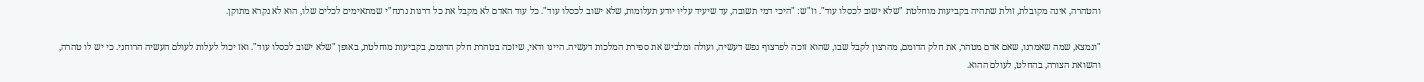והטהרה, אינה מקובלת, זולת שתהיה בקביעות מוחלטת "שלא ישוב לכסלו עוד". וז"ש: "היכי דמי תשובה, עד שיעיד עליו יודע תעלומות, שלא ישוב לכסלו עוד". כל עוד האדם לא מקבל את כל דרגות נרנח"י שמתאימים לכלים שלו, הוא לא נקרא מתוקן.

"ונמצא, שמה שאמרנו, שאם אדם מטהר, את חלק הדומם, מהרצון לקבל שבו, שהוא זוכה לפרצוף נפש דעשיה, ועולה ומלביש את ספירת המלכות דעשיה. היינו ודאי, שיזכה בטהרת חלק הדומם, בקביעות מוחלטת, באופן "שלא ישוב לכסלו עוד". ואז יכול לעלות לעולם העשיה הרוחני. כי יש לו טהרה, והשואת הצורה, בהחלט, לעולם ההוא.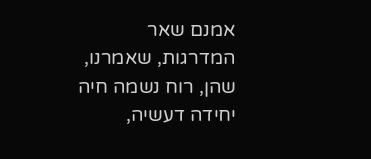אמנם שאר המדרגות, שאמרנו, שהן, רוח נשמה חיה יחידה דעשיה,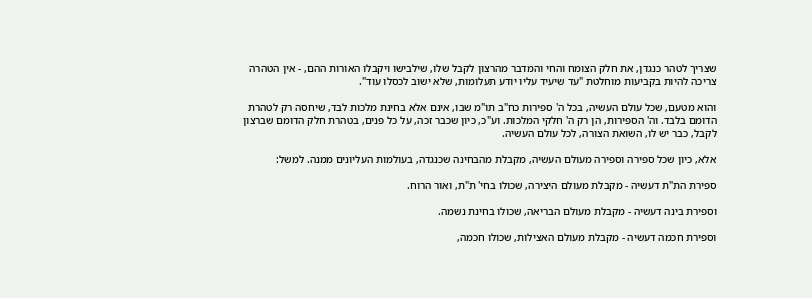שצריך לטהר כנגדן, את חלק הצומח והחי והמדבר מהרצון לקבל שלו, שילבישו ויקבלו האורות ההם, - אין הטהרה צריכה להיות בקביעות מוחלטת "עד שיעיד עליו יודע תעלומות, שלא ישוב לכסלו עוד".

והוא מטעם, שכל עולם העשיה, בכל ה' ספירות כח"ב תו"מ שבו, אינם אלא בחינת מלכות לבד, שיחסה רק לטהרת הדומם בלבד. וה' הספירות, הן רק ה' חלקי המלכות. וע"כ, כיון שכבר זכה, על כל פנים, בטהרת חלק הדומם שברצון לקבל, כבר יש לו, השואת הצורה, לכל עולם העשיה.

אלא, כיון שכל ספירה וספירה מעולם העשיה, מקבלת מהבחינה שכנגדה, בעולמות העליונים ממנה. למשל:

ספירת הת"ת דעשיה - מקבלת מעולם היצירה, שכולו בחי' ת"ת, ואור הרוח.

וספירת בינה דעשיה - מקבלת מעולם הבריאה, שכולו בחינת נשמה.

וספירת חכמה דעשיה - מקבלת מעולם האצילות, שכולו חכמה,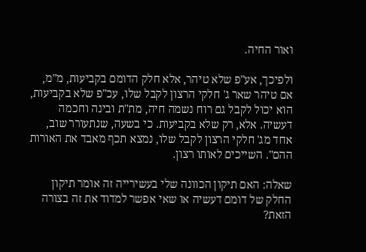ואור החיה.

ולפיכך, אע"פ שלא טיהר, אלא חלק הדומם בקביעות, מ"מ, אם טיהר שאר ג' חלקי הרצון לקבל שלו, עכ"פ שלא בקביעות, הוא יכול לקבל גם רוח נשמה חיה, מת"ת ובינה וחכמה דעשיה. אלא, רק שלא בקביעות. כי בשעה, שנתעורר שוב, אחד מג' חלקי הרצון לקבל שלו, נמצא תכף מאבד את האורות ההם". השייכים לאותו רצון.

שאלה: האם תיקון הכוונה שלי בעשירייה זה אומר תיקון החלק של דומם דעשיה או שאי אפשר למדוד את זה בצורה הזאת?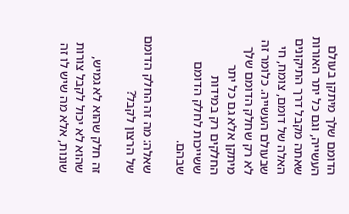הדומם שלך מיתקן בעולם העשייה, וגם כל יתר האורות שאתה מקבל דרך התיקונים האלה של דומם, צומח, חי שבעולם העשייה. כלומר זה לא רק שחלק הדומם שלך מיתקן אלא גם כל יתר החלקים רק במידות ששייכות לחלק הדומם שבהם.

שאלה: מה זה החלק הדומם של הרצון לקבל?

זה חלק שהוא לא גמיש, שהוא לא יכול לקבל צורות שונות, אלא מה שיש לו זה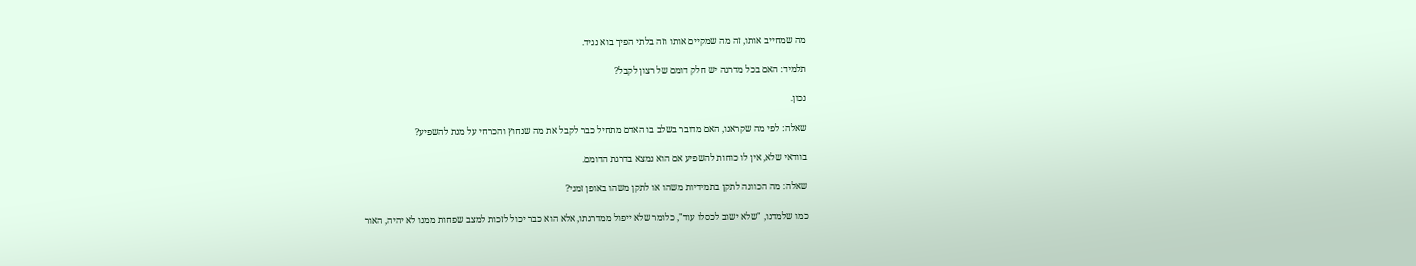מה שמחייב אותו, זה מה שמקיים אותו וזה בלתי הפיך בוא נגיד.

תלמיד: האם בכל מדרגה יש חלק דומם של רצון לקבל?

נכון.

שאלה: לפי מה שקראנו, האם מדובר בשלב בו האדם מתחיל כבר לקבל את מה שנחוץ והכרחי על מנת להשפיע?

בוודאי שלא, אין לו כוחות להשפיע אם הוא נמצא בדרגת הדומם.

שאלה: מה הכוונה לתקן בתמידיות משהו או לתקן משהו באופן זמני?

כמו שלמדנו, "שלא ישוב לכסלו עוד", כלומר שלא ייפול ממדרגתו, אלא הוא כבר יכול לזכות למצב שפחות ממנו לא יהיה, האור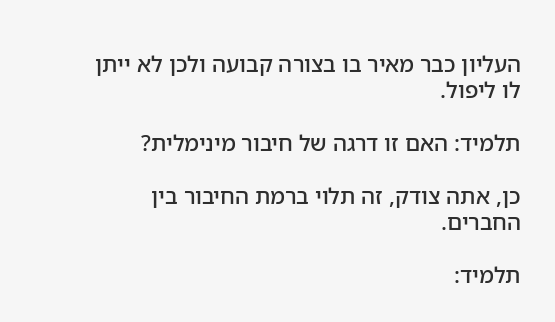העליון כבר מאיר בו בצורה קבועה ולכן לא ייתן לו ליפול.

תלמיד: האם זו דרגה של חיבור מינימלית?

כן, אתה צודק, זה תלוי ברמת החיבור בין החברים.

תלמיד: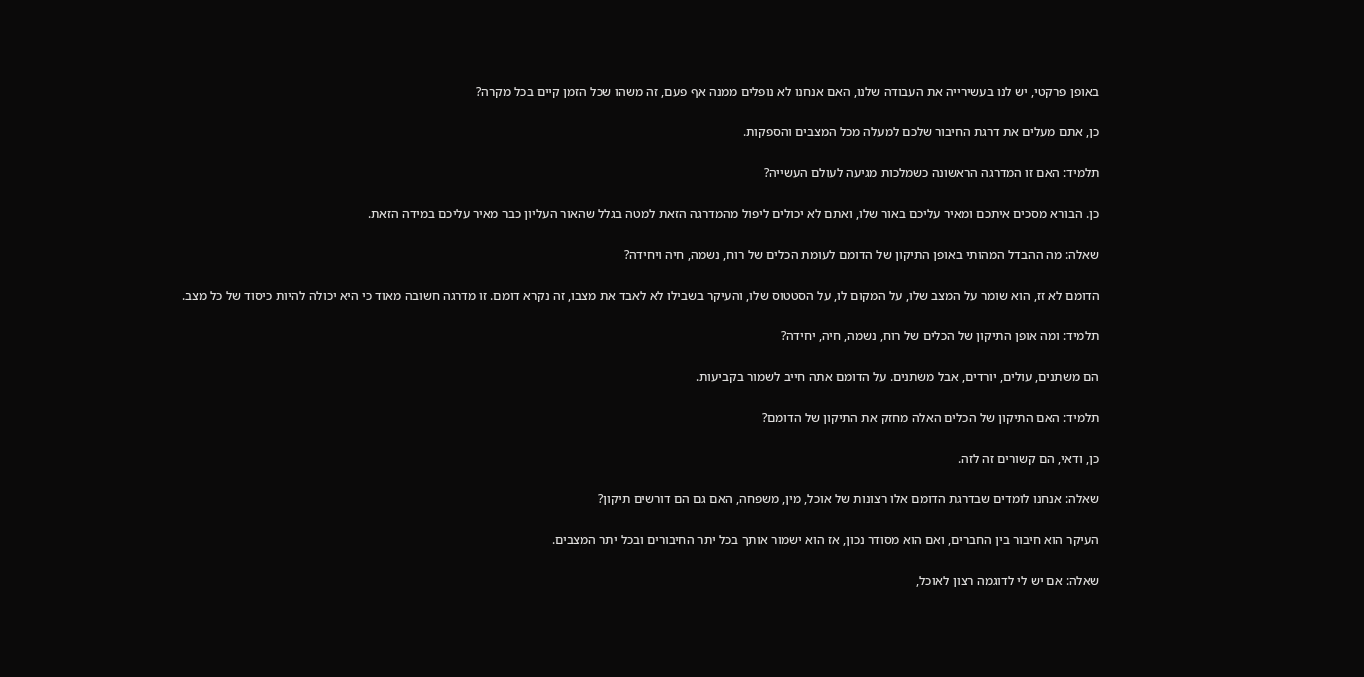באופן פרקטי, יש לנו בעשירייה את העבודה שלנו, האם אנחנו לא נופלים ממנה אף פעם, זה משהו שכל הזמן קיים בכל מקרה?

כן, אתם מעלים את דרגת החיבור שלכם למעלה מכל המצבים והספקות.

תלמיד: האם זו המדרגה הראשונה כשמלכות מגיעה לעולם העשייה?

כן. הבורא מסכים איתכם ומאיר עליכם באור שלו, ואתם לא יכולים ליפול מהמדרגה הזאת למטה בגלל שהאור העליון כבר מאיר עליכם במידה הזאת.

שאלה: מה ההבדל המהותי באופן התיקון של הדומם לעומת הכלים של רוח, נשמה, חיה ויחידה?

הדומם לא זז, הוא שומר על המצב שלו, על המקום לו, על הסטטוס שלו, והעיקר בשבילו לא לאבד את מצבו, זה נקרא דומם. זו מדרגה חשובה מאוד כי היא יכולה להיות כיסוד של כל מצב.

תלמיד: ומה אופן התיקון של הכלים של רוח, נשמה, חיה, יחידה?

הם משתנים, עולים, יורדים, אבל משתנים. על הדומם אתה חייב לשמור בקביעות.

תלמיד: האם התיקון של הכלים האלה מחזק את התיקון של הדומם?

כן, ודאי, הם קשורים זה לזה.

שאלה: אנחנו לומדים שבדרגת הדומם אלו רצונות של אוכל, מין, משפחה, האם גם הם דורשים תיקון?

העיקר הוא חיבור בין החברים, ואם הוא מסודר נכון, אז הוא ישמור אותך בכל יתר החיבורים ובכל יתר המצבים.

שאלה: אם יש לי לדוגמה רצון לאוכל,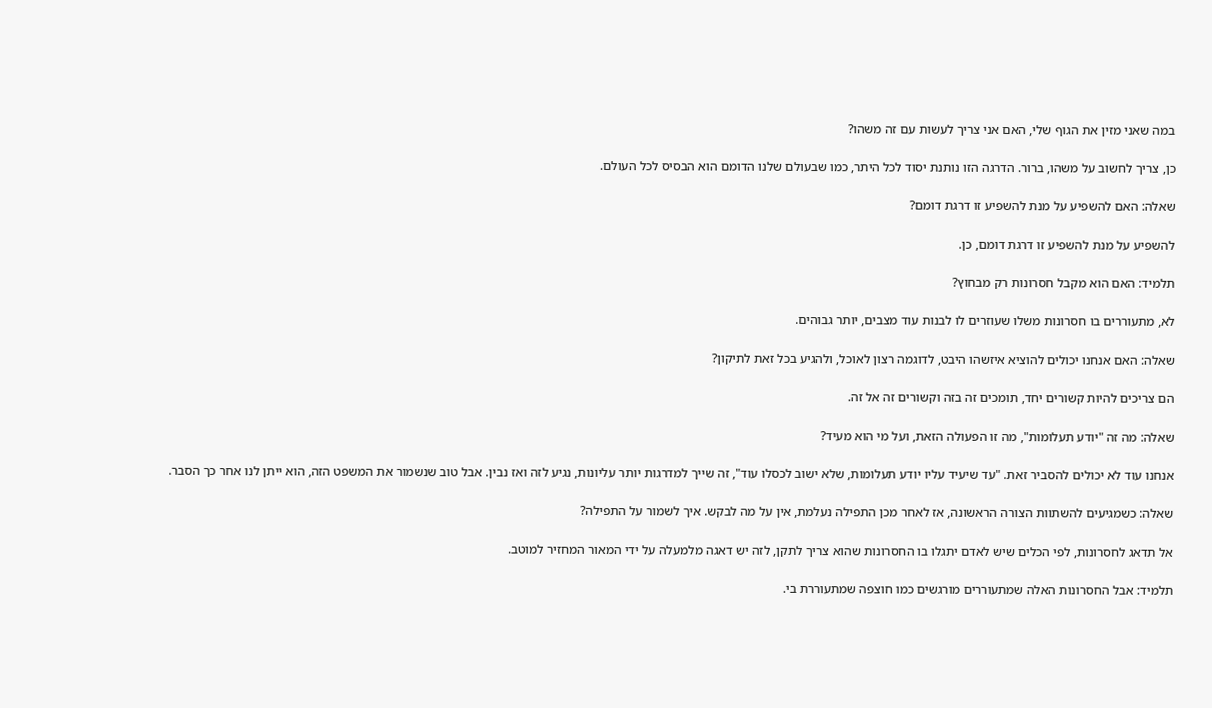במה שאני מזין את הגוף שלי, האם אני צריך לעשות עם זה משהו?

כן, צריך לחשוב על משהו, ברור. הדרגה הזו נותנת יסוד לכל היתר, כמו שבעולם שלנו הדומם הוא הבסיס לכל העולם.

שאלה: האם להשפיע על מנת להשפיע זו דרגת דומם?

להשפיע על מנת להשפיע זו דרגת דומם, כן.

תלמיד: האם הוא מקבל חסרונות רק מבחוץ?

לא, מתעוררים בו חסרונות משלו שעוזרים לו לבנות עוד מצבים, יותר גבוהים.

שאלה: האם אנחנו יכולים להוציא איזשהו היבט, לדוגמה רצון לאוכל, ולהגיע בכל זאת לתיקון?

הם צריכים להיות קשורים יחד, תומכים זה בזה וקשורים זה אל זה.

שאלה: מה זה "יודע תעלומות", מה זו הפעולה הזאת, ועל מי הוא מעיד?

אנחנו עוד לא יכולים להסביר זאת. "עד שיעיד עליו יודע תעלומות, שלא ישוב לכסלו עוד", זה שייך למדרגות יותר עליונות, נגיע לזה ואז נבין. אבל טוב שנשמור את המשפט הזה, הוא ייתן לנו אחר כך הסבר.

שאלה: כשמגיעים להשתוות הצורה הראשונה, אז לאחר מכן התפילה נעלמת, אין על מה לבקש. איך לשמור על התפילה?

אל תדאג לחסרונות, לפי הכלים שיש לאדם יתגלו בו החסרונות שהוא צריך לתקן, לזה יש דאגה מלמעלה על ידי המאור המחזיר למוטב.

תלמיד: אבל החסרונות האלה שמתעוררים מורגשים כמו חוצפה שמתעוררת בי.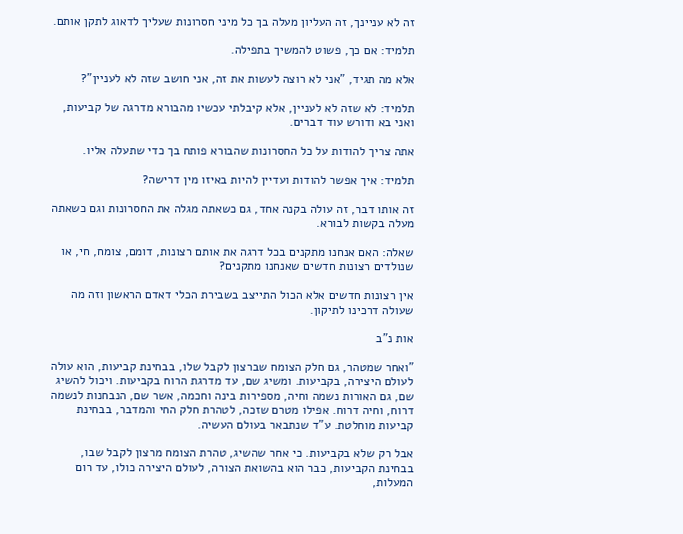זה לא עניינך, זה העליון מעלה בך כל מיני חסרונות שעליך לדאוג לתקן אותם.

תלמיד: אם כך, פשוט להמשיך בתפילה.

אלא מה תגיד, "אני לא רוצה לעשות את זה, אני חושב שזה לא לעניין"?

תלמיד: לא שזה לא לעניין, אלא קיבלתי עכשיו מהבורא מדרגה של קביעות, ואני בא ודורש עוד דברים.

אתה צריך להודות על כל החסרונות שהבורא פותח בך כדי שתעלה אליו.

תלמיד: איך אפשר להודות ועדיין להיות באיזו מין דרישה?

זה אותו דבר, זה עולה בקנה אחד, גם כשאתה מגלה את החסרונות וגם כשאתה מעלה בקשות לבורא.

שאלה: האם אנחנו מתקנים בכל דרגה את אותם רצונות, דומם, צומח, חי, או שנולדים רצונות חדשים שאנחנו מתקנים?

אין רצונות חדשים אלא הכול התייצב בשבירת הכלי דאדם הראשון וזה מה שעולה דרכינו לתיקון.

אות נ"ב

"ואחר שמטהר, גם חלק הצומח שברצון לקבל שלו, בבחינת קביעות, הוא עולה לעולם היצירה, בקביעות. ומשיג שם, עד מדרגת הרוח בקביעות. ויכול להשיג שם, גם האורות נשמה וחיה, מספירות בינה וחכמה, אשר שם, הנבחנות לנשמה דרוח, וחיה דרוח. אפילו מטרם שזכה, לטהרת חלק החי והמדבר, בבחינת קביעות מוחלטת. ע"ד שנתבאר בעולם העשיה.

אבל רק שלא בקביעות. כי אחר שהשיג, טהרת הצומח מרצון לקבל שבו, בבחינת הקביעות, כבר הוא בהשואת הצורה, לעולם היצירה כולו, עד רום המעלות,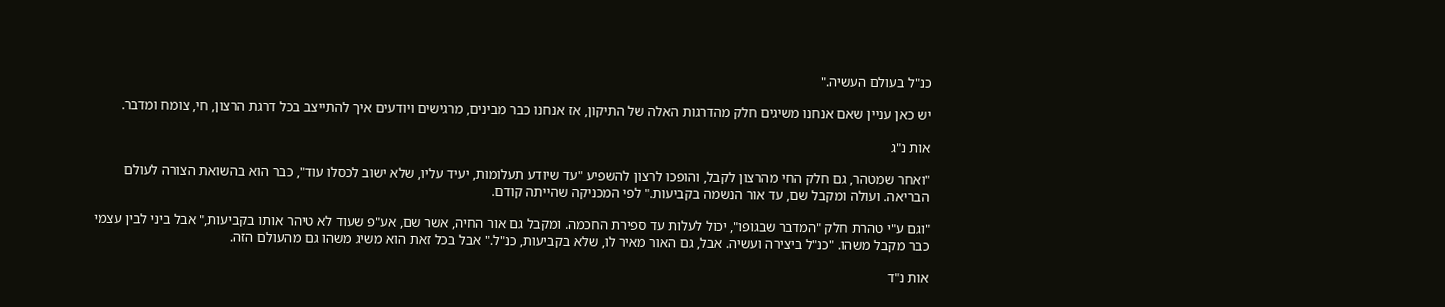כנ"ל בעולם העשיה."

יש כאן עניין שאם אנחנו משיגים חלק מהדרגות האלה של התיקון, אז אנחנו כבר מבינים, מרגישים ויודעים איך להתייצב בכל דרגת הרצון, חי, צומח ומדבר.

אות נ"ג

"ואחר שמטהר, גם חלק החי מהרצון לקבל, והופכו לרצון להשפיע "עד שיודע תעלומות, יעיד עליו, שלא ישוב לכסלו עוד", כבר הוא בהשואת הצורה לעולם הבריאה. ועולה ומקבל שם, עד אור הנשמה בקביעות." לפי המכניקה שהייתה קודם.

"וגם ע"י טהרת חלק "המדבר שבגופו", יכול לעלות עד ספירת החכמה. ומקבל גם אור החיה, אשר שם, אע"פ שעוד לא טיהר אותו בקביעות," אבל ביני לבין עצמי כבר מקבל משהו. "כנ"ל ביצירה ועשיה. אבל, גם האור מאיר לו, שלא בקביעות, כנ"ל." אבל בכל זאת הוא משיג משהו גם מהעולם הזה.

אות נ"ד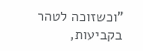"וכשזוכה לטהר בקביעות,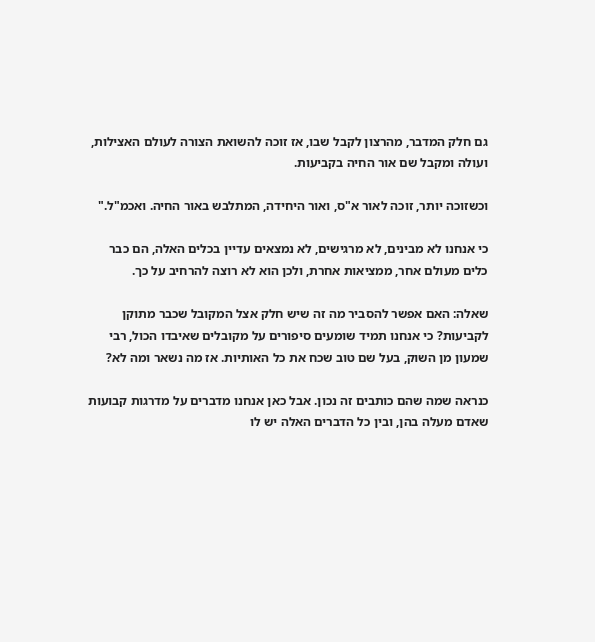גם חלק המדבר, מהרצון לקבל שבו, אז זוכה להשואת הצורה לעולם האצילות, ועולה ומקבל שם אור החיה בקביעות.

וכשזוכה יותר, זוכה לאור א"ס, ואור היחידה, המתלבש באור החיה. ואכמ"ל."

כי אנחנו לא מבינים, לא מרגישים, לא נמצאים עדיין בכלים האלה, הם כבר כלים מעולם אחר, ממציאות אחרת, ולכן הוא לא רוצה להרחיב על כך.

שאלה: האם אפשר להסביר מה זה שיש חלק אצל המקובל שכבר מתוקן לקביעות? כי אנחנו תמיד שומעים סיפורים על מקובלים שאיבדו הכול, רבי שמעון מן השוק, בעל שם טוב שכח את כל האותיות. אז מה נשאר ומה לא?

כנראה שמה שהם כותבים זה נכון. אבל כאן אנחנו מדברים על מדרגות קבועות שאדם מעלה בהן, ובין כל הדברים האלה יש לו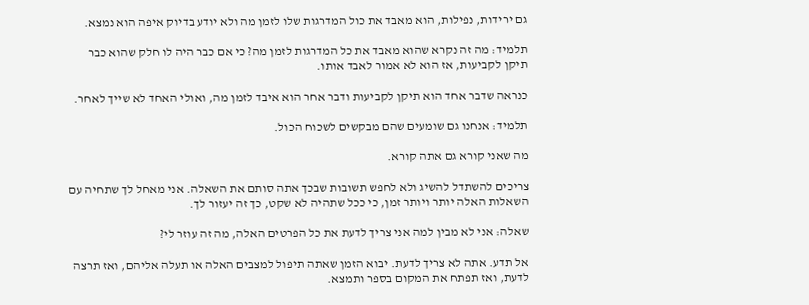גם ירידות, נפילות, הוא מאבד את כול המדרגות שלו לזמן מה ולא יודע בדיוק איפה הוא נמצא.

תלמיד: מה זה נקרא שהוא מאבד את כל המדרגות לזמן מה? כי אם כבר היה לו חלק שהוא כבר תיקן לקביעות, אז הוא לא אמור לאבד אותו.

כנראה שדבר אחד הוא תיקן לקביעות ודבר אחר הוא איבד לזמן מה, ואולי האחד לא שייך לאחר.

תלמיד: אנחנו גם שומעים שהם מבקשים לשכוח הכול.

מה שאני קורא גם אתה קורא.

צריכים להשתדל להשיג ולא לחפש תשובות שבכך אתה סותם את השאלה. אני מאחל לך שתחיה עם השאלות האלה יותר ויותר זמן, כי ככל שתהיה לא שקט, כך זה יעזור לך.

שאלה: אני לא מבין למה אני צריך לדעת את כל הפרטים האלה, מה זה עוזר לי?

אל תדע. אתה לא צריך לדעת. יבוא הזמן שאתה תיפול למצבים האלה או תעלה אליהם, ואז תרצה לדעת, ואז תפתח את המקום בספר ותמצא.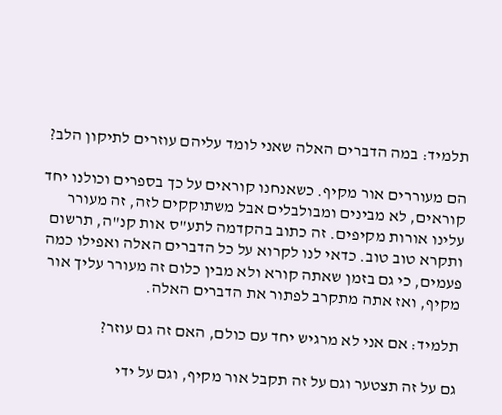תלמיד: במה הדברים האלה שאני לומד עליהם עוזרים לתיקון הלב?

הם מעוררים אור מקיף. כשאנחנו קוראים על כך בספרים וכולנו יחד קוראים, לא מבינים ומבולבלים אבל משתוקקים לזה, זה מעורר עלינו אורות מקיפים. זה כתוב בהקדמה לתע"ס אות קנ"ה, תרשום ותקרא טוב טוב. כדאי לנו לקרוא על כל הדברים האלה ואפילו כמה פעמים, כי גם בזמן שאתה קורא ולא מבין כלום זה מעורר עליך אור מקיף, ואז אתה מתקרב לפתור את הדברים האלה.

תלמיד: אם אני לא מרגיש יחד עם כולם, האם זה גם עוזר?

גם על זה תצטער וגם על זה תקבל אור מקיף, וגם על ידי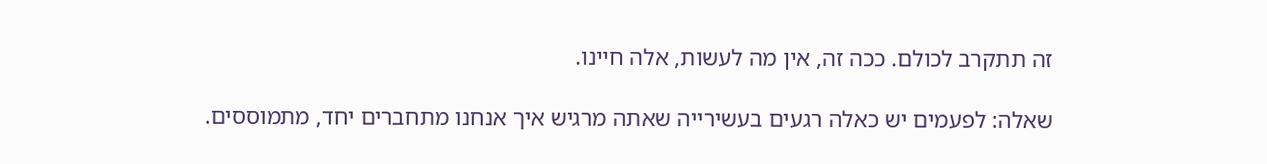זה תתקרב לכולם. ככה זה, אין מה לעשות, אלה חיינו.

שאלה: לפעמים יש כאלה רגעים בעשירייה שאתה מרגיש איך אנחנו מתחברים יחד, מתמוססים.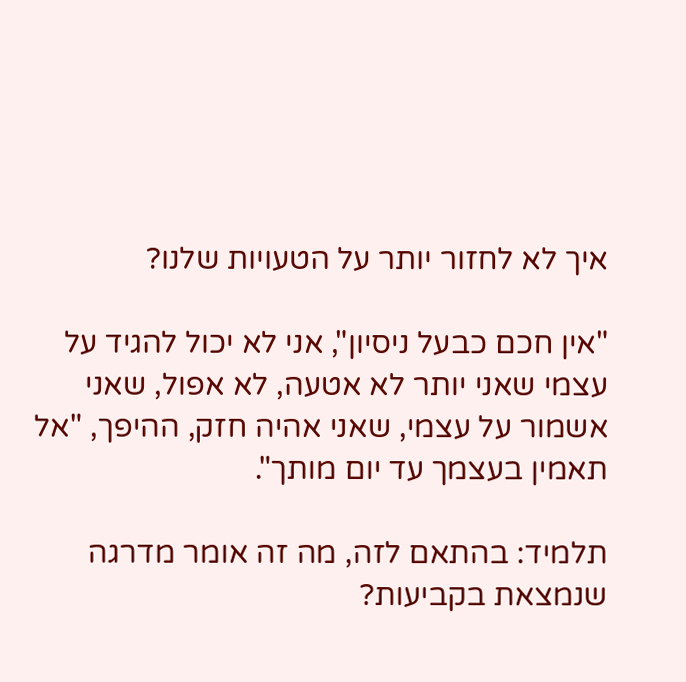איך לא לחזור יותר על הטעויות שלנו?

"אין חכם כבעל ניסיון", אני לא יכול להגיד על עצמי שאני יותר לא אטעה, לא אפול, שאני אשמור על עצמי, שאני אהיה חזק, ההיפך, "אל תאמין בעצמך עד יום מותך".

תלמיד: בהתאם לזה, מה זה אומר מדרגה שנמצאת בקביעות?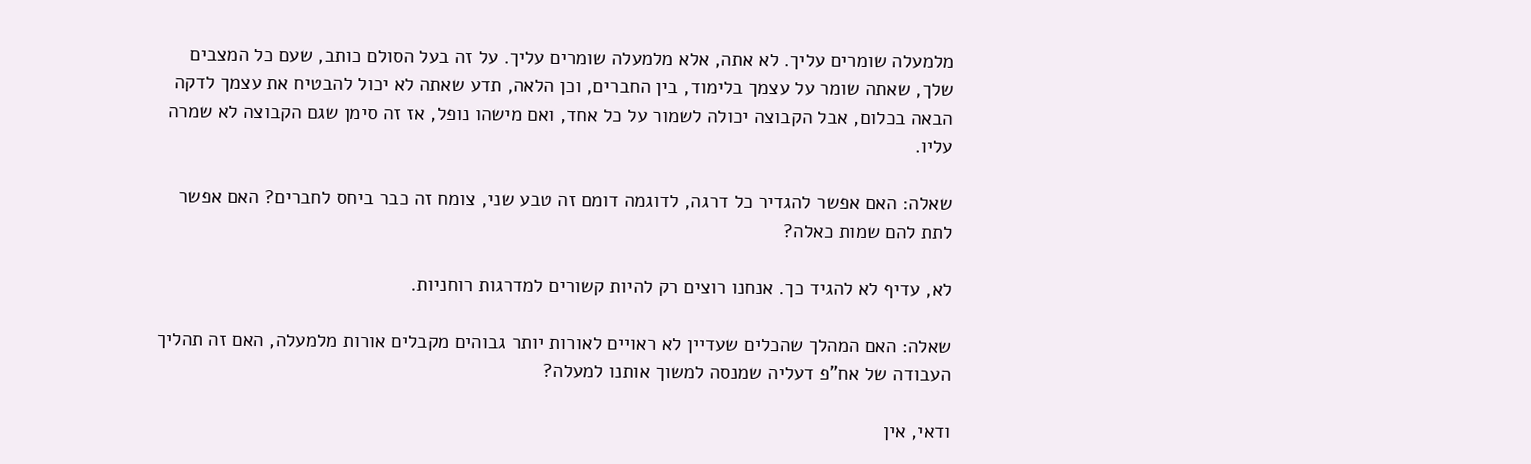מלמעלה שומרים עליך. לא אתה, אלא מלמעלה שומרים עליך. על זה בעל הסולם כותב, שעם כל המצבים שלך, שאתה שומר על עצמך בלימוד, בין החברים, וכן הלאה, תדע שאתה לא יכול להבטיח את עצמך לדקה הבאה בכלום, אבל הקבוצה יכולה לשמור על כל אחד, ואם מישהו נופל, אז זה סימן שגם הקבוצה לא שמרה עליו.

שאלה: האם אפשר להגדיר כל דרגה, לדוגמה דומם זה טבע שני, צומח זה כבר ביחס לחברים? האם אפשר לתת להם שמות כאלה?

לא, עדיף לא להגיד כך. אנחנו רוצים רק להיות קשורים למדרגות רוחניות.

שאלה: האם המהלך שהכלים שעדיין לא ראויים לאורות יותר גבוהים מקבלים אורות מלמעלה, האם זה תהליך העבודה של אח"פ דעליה שמנסה למשוך אותנו למעלה?

ודאי, אין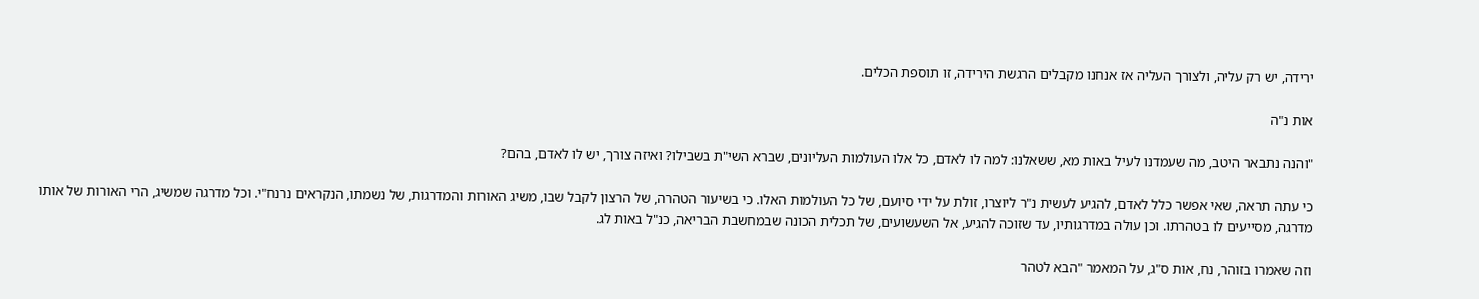ירידה, יש רק עליה, ולצורך העליה אז אנחנו מקבלים הרגשת הירידה, זו תוספת הכלים.

אות נ"ה

"והנה נתבאר היטב, מה שעמדנו לעיל באות מא, ששאלנו: למה לו לאדם, כל אלו העולמות העליונים, שברא השי"ת בשבילו? ואיזה צורך, יש לו לאדם, בהם?

כי עתה תראה, שאי אפשר כלל לאדם, להגיע לעשית נ"ר ליוצרו, זולת על ידי סיועם, של כל העולמות האלו. כי בשיעור הטהרה, של הרצון לקבל שבו, משיג האורות והמדרגות, של נשמתו, הנקראים נרנח"י. וכל מדרגה שמשיג, הרי האורות של אותו מדרגה, מסייעים לו בטהרתו. וכן עולה במדרגותיו, עד שזוכה להגיע, אל השעשועים, של תכלית הכונה שבמחשבת הבריאה, כנ"ל באות לג.

וזה שאמרו בזוהר, נח, אות ס"ג, על המאמר "הבא לטהר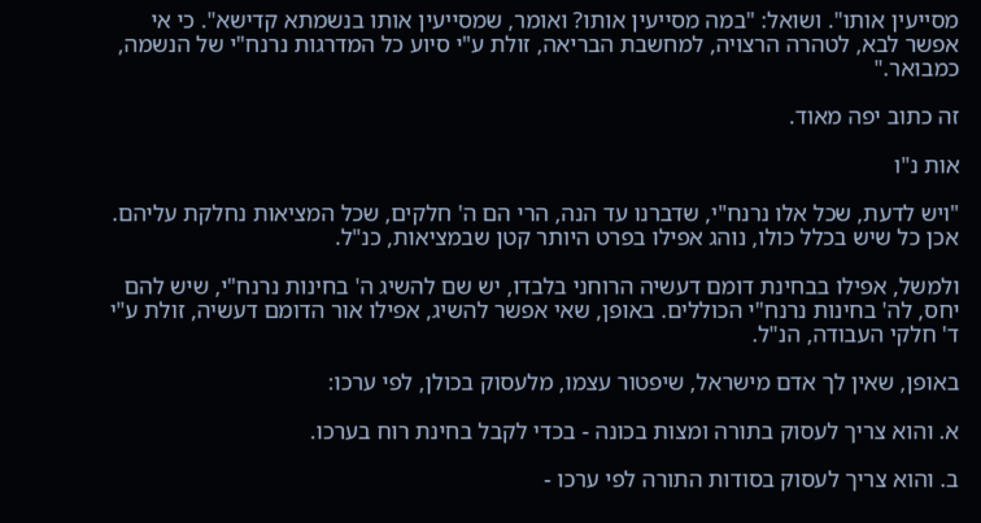מסייעין אותו". ושואל: "במה מסייעין אותו? ואומר, שמסייעין אותו בנשמתא קדישא". כי אי אפשר לבא, לטהרה הרצויה, למחשבת הבריאה, זולת ע"י סיוע כל המדרגות נרנח"י של הנשמה, כמבואר."

זה כתוב יפה מאוד.

אות נ"ו

"ויש לדעת, שכל אלו נרנח"י, שדברנו עד הנה, הרי הם ה' חלקים, שכל המציאות נחלקת עליהם. אכן כל שיש בכלל כולו, נוהג אפילו בפרט היותר קטן שבמציאות, כנ"ל.

ולמשל, אפילו בבחינת דומם דעשיה הרוחני בלבדו, יש שם להשיג ה' בחינות נרנח"י, שיש להם יחס, לה' בחינות נרנח"י הכוללים. באופן, שאי אפשר להשיג, אפילו אור הדומם דעשיה, זולת ע"י ד' חלקי העבודה, הנ"ל.

באופן, שאין לך אדם מישראל, שיפטור עצמו, מלעסוק בכולן, לפי ערכו:

א. והוא צריך לעסוק בתורה ומצות בכונה - בכדי לקבל בחינת רוח בערכו.

ב. והוא צריך לעסוק בסודות התורה לפי ערכו -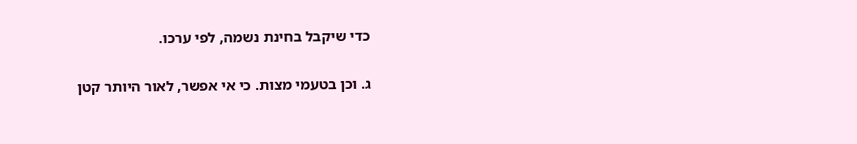כדי שיקבל בחינת נשמה, לפי ערכו.

ג. וכן בטעמי מצות. כי אי אפשר, לאור היותר קטן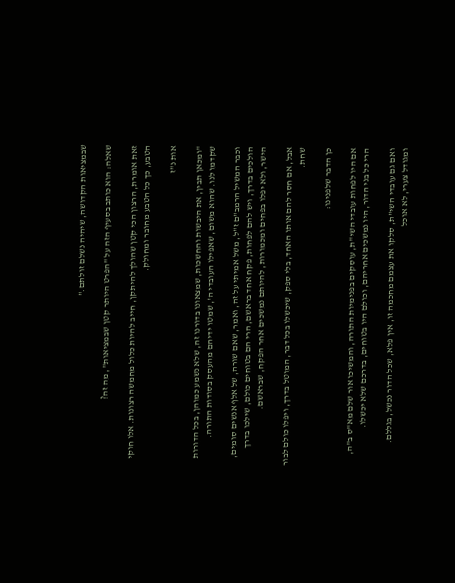שבמציאות הקדושה, שיהיה נשלם זולתם."

שאלה: הוא כותב בסעיף הזה על "הפרט היותר קטן שבמציאות", מה זה?

זאת אומרת, הרצון הכי קטן שהולך להיתקן, חייב להיות כלול מחמשה רצונות. אלו חוקי הטבע, כך כל הטבע מחובר ומחולק.

אות נ"ז

"ומכאן תבין, את היבשות והחשכות, שמצאונו בדורנו זה, שלא נשמע כמוהן, בכל הדורות שקדמו לנו. שהוא משום, שאפילו העובדי ה', שמטו ידיהם מהעסק בסודות התורה.

וכבר המשיל הרמב"ם ז"ל, משל אמיתי על זה, ואמר, שאם שורה, של אלף אנשים סומים, הולכים בדרך, ויש להם לפחות, פקח אחד בראשם, הרי הם בטוחים כולם, שילכו בדרך הישר, ולא יפלו בפחים ומכמורות, להיותם נמשכים אחר הפקח, שבראשם.

אבל, אם חסר להם אותו האחד, בלי ספק, שיכשלו בכל דבר, המוטל בדרך, ויפלו כולם לבור שחת.

כן הדבר שלפנינו:

אם היו לפחות עובדי השי"ת, עוסקים בפנימיות התורה, והמשיכו אור שלם מא"ס ב"ה, הרי כל בני הדור, היו נמשכים אחריהם, וכולם היו בטוחים, בדרכם שלא יכשלו.

ואם גם עובדי השי"ת, סלקו את עצמם מחכמה זו, אין פלא, שכל הדור נכשל, בגללם. ומגודל צערי, לא אוכל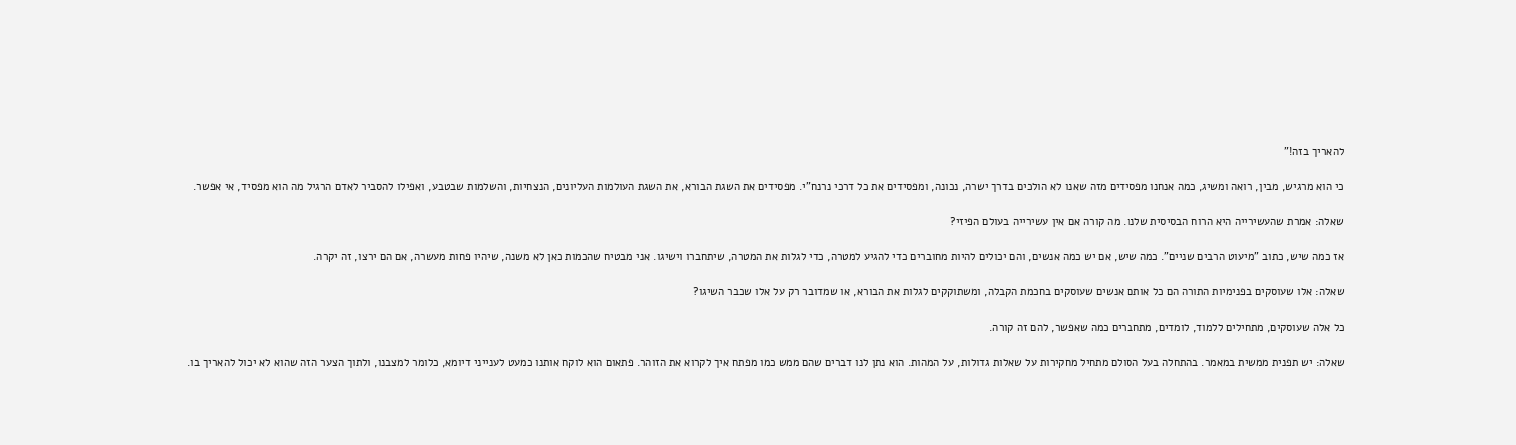להאריך בזה!"

כי הוא מרגיש, מבין, רואה ומשיג, כמה אנחנו מפסידים מזה שאנו לא הולכים בדרך ישרה, נכונה, ומפסידים את כל דרכי נרנח"י. מפסידים את השגת הבורא, את השגת העולמות העליונים, הנצחיות, והשלמות שבטבע, ואפילו להסביר לאדם הרגיל מה הוא מפסיד, אי אפשר.

שאלה: אמרת שהעשירייה היא הרוח הבסיסית שלנו. מה קורה אם אין עשירייה בעולם הפיזי?

אז כמה שיש, כתוב "מיעוט הרבים שניים". כמה שיש, אם יש כמה אנשים, והם יכולים להיות מחוברים כדי להגיע למטרה, כדי לגלות את המטרה, שיתחברו וישיגו. אני מבטיח שהכמות כאן לא משנה, שיהיו פחות מעשרה, אם הם ירצו, זה יקרה.

שאלה: אלו שעוסקים בפנימיות התורה הם כל אותם אנשים שעוסקים בחכמת הקבלה, ומשתוקקים לגלות את הבורא, או שמדובר רק על אלו שכבר השיגו?

כל אלה שעוסקים, מתחילים ללמוד, לומדים, מתחברים כמה שאפשר, להם זה קורה.

שאלה: יש תפנית ממשית במאמר. בהתחלה בעל הסולם מתחיל מחקירות על שאלות גדולות, על המהות. הוא נתן לנו דברים שהם ממש כמו מפתח איך לקרוא את הזוהר. פתאום הוא לוקח אותנו כמעט לענייני דיומא, כלומר למצבנו, ולתוך הצער הזה שהוא לא יכול להאריך בו.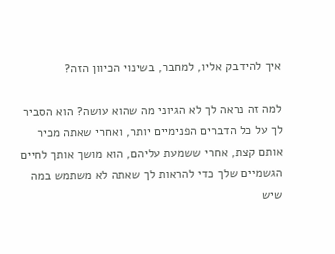איך להידבק אליו, למחבר, בשינוי הכיוון הזה?

למה זה נראה לך לא הגיוני מה שהוא עושה? הוא הסביר לך על כל הדברים הפנימיים יותר, ואחרי שאתה מכיר אותם קצת, אחרי ששמעת עליהם, הוא מושך אותך לחיים הגשמיים שלך כדי להראות לך שאתה לא משתמש במה שיש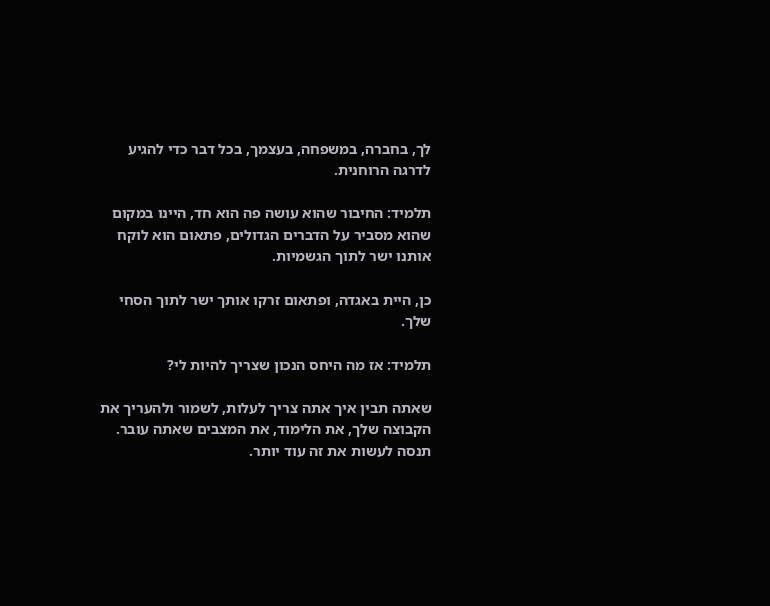לך, בחברה, במשפחה, בעצמך, בכל דבר כדי להגיע לדרגה הרוחנית.

תלמיד: החיבור שהוא עושה פה הוא חד, היינו במקום שהוא מסביר על הדברים הגדולים, פתאום הוא לוקח אותנו ישר לתוך הגשמיות.

כן, היית באגדה, ופתאום זרקו אותך ישר לתוך הסחי שלך.

תלמיד: אז מה היחס הנכון שצריך להיות לי?

שאתה תבין איך אתה צריך לעלות, לשמור ולהעריך את הקבוצה שלך, את הלימוד, את המצבים שאתה עובר. תנסה לעשות את זה עוד יותר.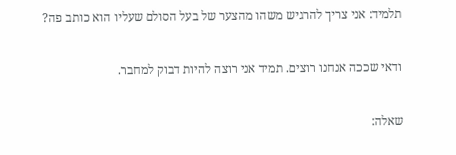תלמיד: אני צריך להרגיש משהו מהצער של בעל הסולם שעליו הוא כותב פה?

ודאי שככה אנחנו רוצים. תמיד אני רוצה להיות דבוק למחבר.

שאלה: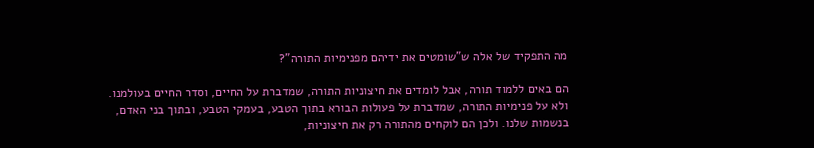מה התפקיד של אלה ש"שומטים את ידיהם מפנימיות התורה"?

הם באים ללמוד תורה, אבל לומדים את חיצוניות התורה, שמדברת על החיים, וסדר החיים בעולמנו. ולא על פנימיות התורה, שמדברת על פעולות הבורא בתוך הטבע, בעמקי הטבע, ובתוך בני האדם, בנשמות שלנו. ולכן הם לוקחים מהתורה רק את חיצוניות,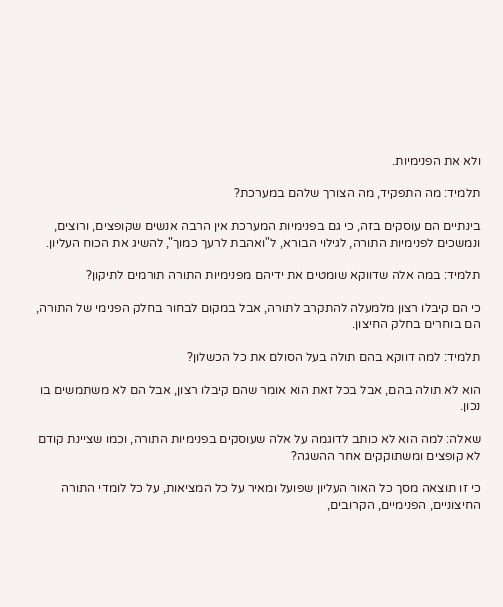ולא את הפנימיות.

תלמיד: מה התפקיד, מה הצורך שלהם במערכת?

בינתיים הם עוסקים בזה, כי גם בפנימיות המערכת אין הרבה אנשים שקופצים, ורוצים, ונמשכים לפנימיות התורה, לגילוי הבורא, ל"ואהבת לרעך כמוך", להשיג את הכוח העליון.

תלמיד: במה אלה שדווקא שומטים את ידיהם מפנימיות התורה תורמים לתיקון?

כי הם קיבלו רצון מלמעלה להתקרב לתורה, אבל במקום לבחור בחלק הפנימי של התורה, הם בוחרים בחלק החיצון.

תלמיד: למה דווקא בהם תולה בעל הסולם את כל הכשלון?

הוא לא תולה בהם, אבל בכל זאת הוא אומר שהם קיבלו רצון, אבל הם לא משתמשים בו נכון.

שאלה: למה הוא לא כותב לדוגמה על אלה שעוסקים בפנימיות התורה, וכמו שציינת קודם לא קופצים ומשתוקקים אחר ההשגה?

כי זו תוצאה מסך כל האור העליון שפועל ומאיר על כל המציאות, על כל לומדי התורה החיצוניים, הפנימיים, הקרובים,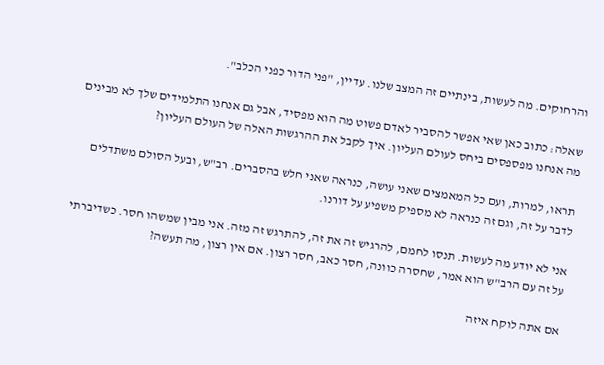והרחוקים. מה לעשות, בינתיים זה המצב שלנו. עדיין, "פני הדור כפני הכלב".

שאלה: כתוב כאן שאי אפשר להסביר לאדם פשוט מה הוא מפסיד, אבל גם אנחנו התלמידים שלך לא מבינים מה אנחנו מפספסים ביחס לעולם העליון. איך לקבל את ההרגשות האלה של העולם העליון?

תראו, למרות, ועם כל המאמצים שאני עושה, כנראה שאני חלש בהסברים. רב"ש, ובעל הסולם משתדלים לדבר על זה, וגם זה כנראה לא מספיק משפיע על דורנו.

אני לא יודע מה לעשות. תנסו לחמם, להרגיש זה את זה, להתרגש זה מזה. אני מבין שמשהו חסר. כשדיברתי על זה עם הרב"ש הוא אמר, שחסרה כוונה, חסר כאב, חסר רצון. אם אין רצון, מה תעשה?

אם אתה לוקח איזה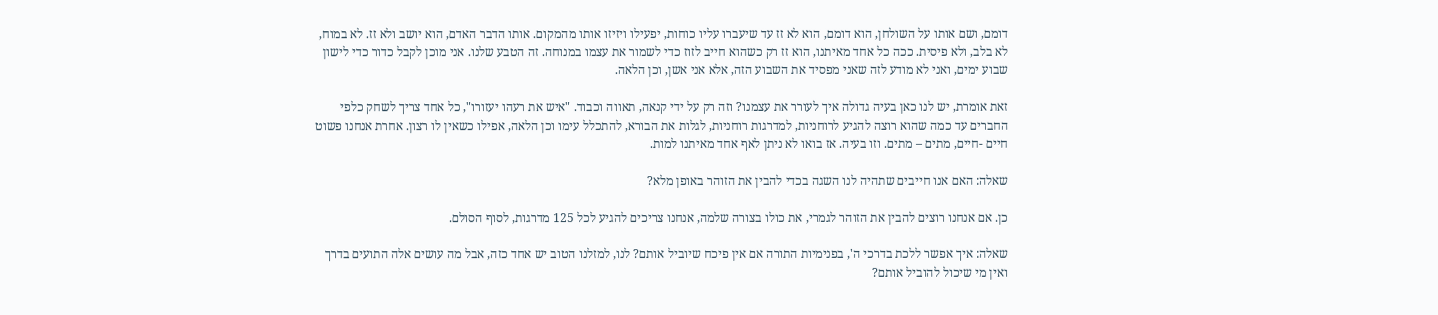דומם, ושם אותו על השולחן, הוא דומם, הוא לא זז עד שיעברו עליו כוחות, יפעילו ויזיזו אותו מהמקום. אותו הדבר האדם, הוא יושב ולא זז. לא במוח, לא בלב, ולא פיסית. ככה כל אחד מאיתנו, הוא זז רק כשהוא חייב לזוז כדי לשמור את עצמו במנוחה. זה הטבע שלנו. אני מוכן לקבל כדור כדי לישון שבוע ימים, ואני לא מודע לזה שאני מפסיד את השבוע הזה, אלא אני אשן, וכן הלאה.

זאת אומרת, יש לנו כאן בעיה גדולה איך לעורר את עצמנו? וזה רק על ידי קנאה, תאווה וכבוד. "איש את רעהו יעזורו", כל אחד צריך לשחק כלפי החברים עד כמה שהוא רוצה להגיע לרוחניות, למדרגות רוחניות, לגלות את הבורא, להתכלל עימו וכן הלאה, אפילו כשאין לו רצון. אחרת אנחנו פשוט חיים -חיים, מתים – מתים. וזו בעיה. אז בואו לא ניתן לאף אחד מאיתנו למות.

שאלה: האם אנו חייבים שתהיה לנו השגה בכדי להבין את הזוהר באופן מלא?

כן. אם אנחנו רוצים להבין את הזוהר לגמרי, את כולו בצורה שלמה, אנחנו צריכים להגיע לכל 125 מדרגות, לסוף הסולם.

שאלה: איך אפשר ללכת בדרכי ה', בפנימיות התורה אם אין פיכח שיוביל אותם? לנו, למזלנו הטוב יש אחד כזה, אבל מה עושים אלה התועים בדרך ואין מי שיכול להוביל אותם?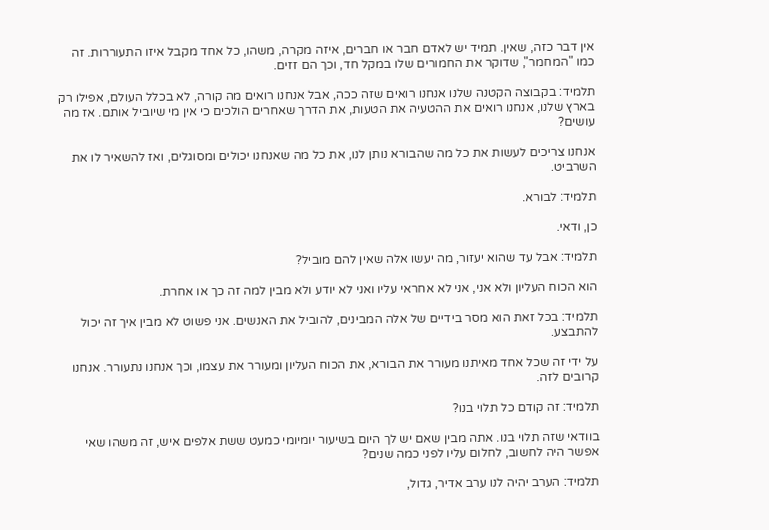אין דבר כזה, שאין. תמיד יש לאדם חבר או חברים, איזה מקרה, משהו, כל אחד מקבל איזו התעוררות. זה כמו "המחמר", שדוקר את החמורים שלו במקל חד, וכך הם זזים.

תלמיד: בקבוצה הקטנה שלנו אנחנו רואים שזה ככה, אבל אנחנו רואים מה קורה, לא בכלל העולם, אפילו רק בארץ שלנו, אנחנו רואים את ההטעיה את הטעות, את הדרך שאחרים הולכים כי אין מי שיוביל אותם. אז מה עושים?

אנחנו צריכים לעשות את כל מה שהבורא נותן לנו, את כל מה שאנחנו יכולים ומסוגלים, ואז להשאיר לו את השרביט.

תלמיד: לבורא.

כן, ודאי.

תלמיד: אבל עד שהוא יעזור, מה יעשו אלה שאין להם מוביל?

הוא הכוח העליון ולא אני, אני לא אחראי עליו ואני לא יודע ולא מבין למה זה כך או אחרת.

תלמיד: בכל זאת הוא מסר בידיים של אלה המבינים, להוביל את האנשים. אני פשוט לא מבין איך זה יכול להתבצע.

על ידי זה שכל אחד מאיתנו מעורר את הבורא, את הכוח העליון ומעורר את עצמו, וכך אנחנו נתעורר. אנחנו קרובים לזה.

תלמיד: זה קודם כל תלוי בנו?

בוודאי שזה תלוי בנו. אתה מבין שאם יש לך היום בשיעור יומיומי כמעט ששת אלפים איש, זה משהו שאי אפשר היה לחשוב, לחלום עליו לפני כמה שנים?

תלמיד: הערב יהיה לנו ערב אדיר, גדול,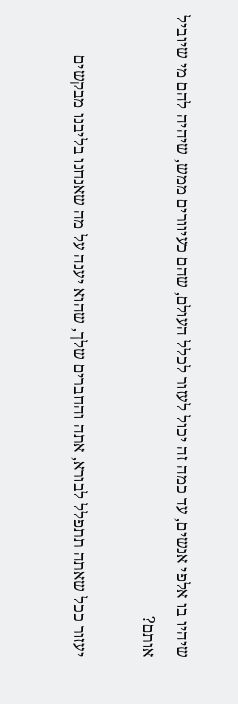שיהיו בו אלפי אנשים, עד כמה זה יכול לעזור לכלל העולם, שהם כעיוורים ממש, שיהיה להם מי שיוביל אותם?

יעזור ככל שאתה תתפלל לבורא, אתה והחברים שלך, שהוא יענה על מה שאנחנו בליבנו מבקשים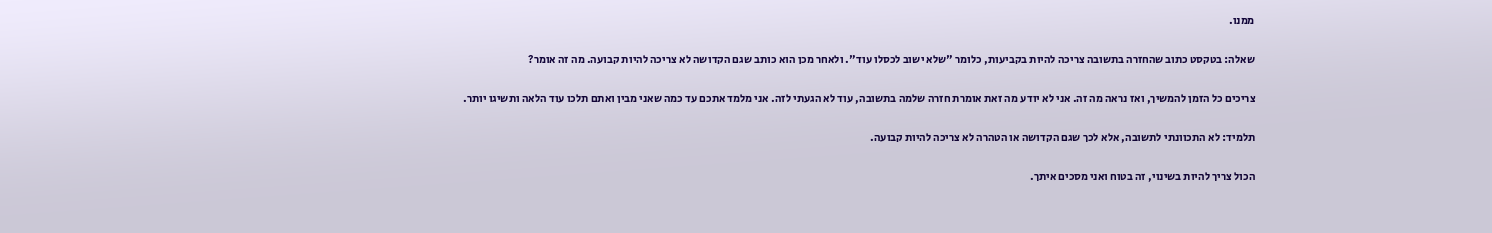ממנו.

שאלה: בטקסט כתוב שהחזרה בתשובה צריכה להיות בקביעות, כלומר "שלא ישוב לכסלו עוד". ולאחר מכן הוא כותב שגם הקדושה לא צריכה להיות קבועה. מה זה אומר?

צריכים כל הזמן להמשיך, ואז נראה מה זה. אני לא יודע מה זאת אומרת חזרה שלמה בתשובה, עוד לא הגעתי לזה. אני מלמד אתכם עד כמה שאני מבין ואתם תלכו עוד הלאה ותשיגו יותר.

תלמיד: לא התכוונתי לתשובה, אלא לכך שגם הקדושה או הטהרה לא צריכה להיות קבועה.

הכול צריך להיות בשינוי, זה בטוח ואני מסכים איתך.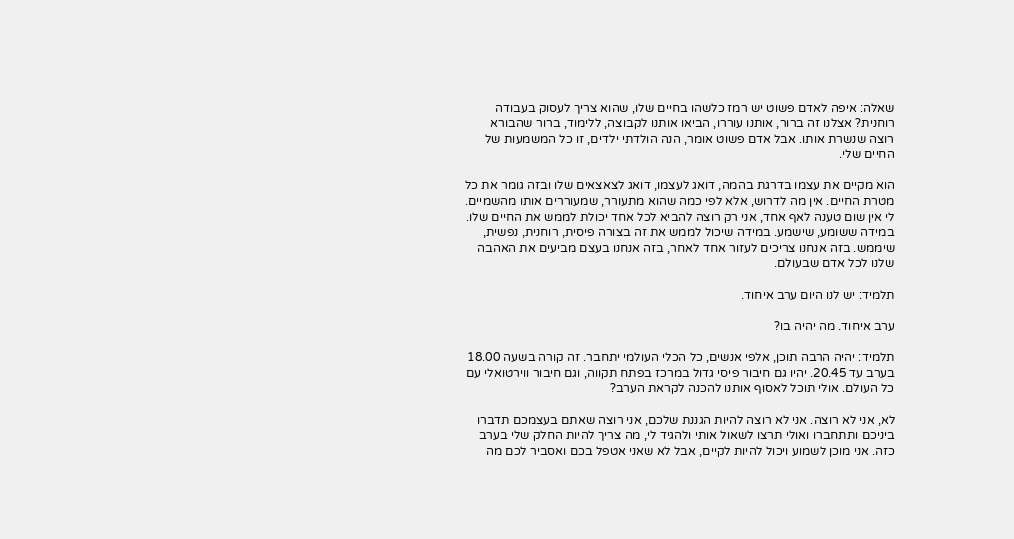שאלה: איפה לאדם פשוט יש רמז כלשהו בחיים שלו, שהוא צריך לעסוק בעבודה רוחנית? אצלנו זה ברור, אותנו עוררו, הביאו אותנו לקבוצה, ללימוד, ברור שהבורא רוצה שנשרת אותו. אבל אדם פשוט אומר, הנה הולדתי ילדים, זו כל המשמעות של החיים שלי.

הוא מקיים את עצמו בדרגת בהמה, דואג לעצמו, דואג לצאצאים שלו ובזה גומר את כל מטרת החיים. אין מה לדרוש, אלא לפי כמה שהוא מתעורר, שמעוררים אותו מהשמיים. לי אין שום טענה לאף אחד, אני רק רוצה להביא לכל אחד יכולת לממש את החיים שלו. במידה ששומע, שישמע. במידה שיכול לממש את זה בצורה פיסית, רוחנית, נפשית, שיממש. בזה אנחנו צריכים לעזור אחד לאחר, בזה אנחנו בעצם מביעים את האהבה שלנו לכל אדם שבעולם.

תלמיד: יש לנו היום ערב איחוד.

ערב איחוד. מה יהיה בו?

תלמיד: יהיה הרבה תוכן, אלפי אנשים, כל הכלי העולמי יתחבר. זה קורה בשעה 18.00 בערב עד 20.45. יהיו גם חיבור פיסי גדול במרכז בפתח תקווה, וגם חיבור ווירטואלי עם כל העולם. אולי תוכל לאסוף אותנו להכנה לקראת הערב?

לא, אני לא רוצה. אני לא רוצה להיות הגננת שלכם, אני רוצה שאתם בעצמכם תדברו ביניכם ותתחברו ואולי תרצו לשאול אותי ולהגיד לי, מה צריך להיות החלק שלי בערב כזה. אני מוכן לשמוע ויכול להיות לקיים, אבל לא שאני אטפל בכם ואסביר לכם מה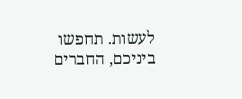לעשות. תחפשו ביניכם, החברים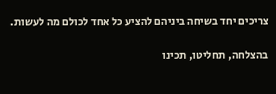צריכים יחד בשיחה ביניהם להציע כל אחד לכולם מה לעשות.

בהצלחה, תחליטו, תכינו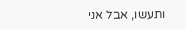ותעשו, אבל אני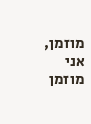מוזמן, אני מוזמן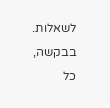לשאלות. בבקשה, כל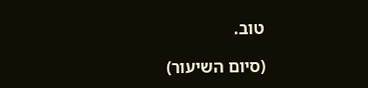טוב.

(סיום השיעור)